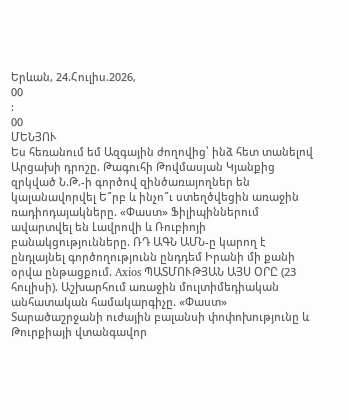Երևան, 24.Հուլիս.2026,
00
:
00
ՄԵՆՅՈՒ
Ես հեռանում եմ Ազգային ժողովից՝ ինձ հետ տանելով Արցախի դրոշը. Թագուհի Թովմասյան Կյանքից զրկված Ն.Թ.-ի գործով զինծառայողներ են կալանավորվել Ե՞րբ և ինչո՞ւ ստեղծվեցին առաջին ռադիոդայակները. «Փաստ» Ֆիլիպիններում ավարտվել են Լավրովի և Ռուբիոյի բանակցությունները. ՌԴ ԱԳՆ ԱՄՆ-ը կարող է ընդլայնել գործողությունն ընդդեմ Իրանի մի քանի օրվա ընթացքում. Axios ՊԱՏՄՈՒԹՅԱՆ ԱՅՍ ՕՐԸ (23 հուլիսի). Աշխարհում առաջին մուլտիմեդիական անհատական համակարգիչը. «Փաստ» Տարածաշրջանի ուժային բալանսի փոփոխությունը և Թուրքիայի վտանգավոր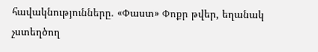հավակնությունները. «Փաստ» Փոքր թվեր, եղանակ չստեղծող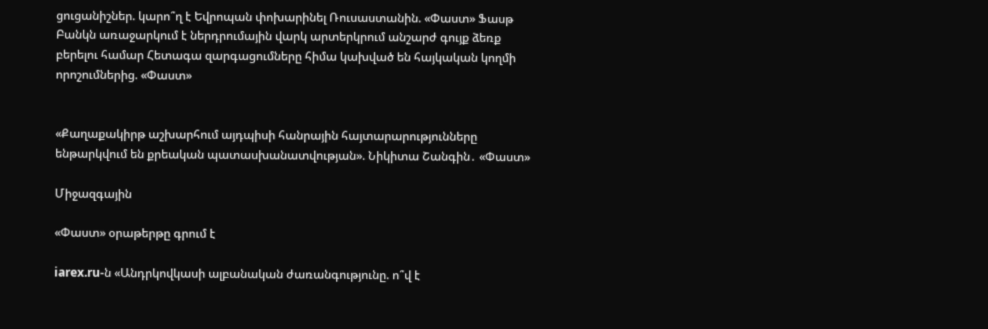ցուցանիշներ. կարո՞ղ է Եվրոպան փոխարինել Ռուսաստանին. «Փաստ» Ֆասթ Բանկն առաջարկում է ներդրումային վարկ արտերկրում անշարժ գույք ձեռք բերելու համար Հետագա զարգացումները հիմա կախված են հայկական կողմի որոշումներից. «Փաստ»


«Քաղաքակիրթ աշխարհում այդպիսի հանրային հայտարարությունները ենթարկվում են քրեական պատասխանատվության». Նիկիտա Շանգին․ «Փաստ»

Միջազգային

«Փաստ» օրաթերթը գրում է

iarex.ru-ն «Անդրկովկասի ալբանական ժառանգությունը. ո՞վ է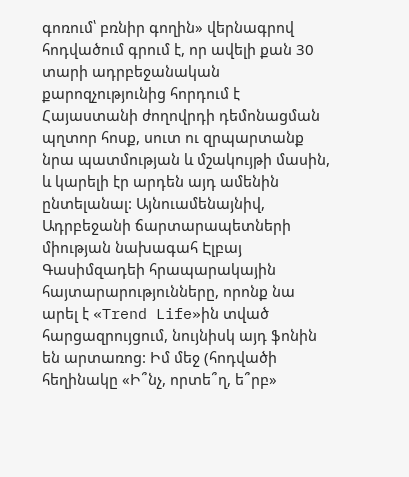գոռում՝ բռնիր գողին» վերնագրով հոդվածում գրում է, որ ավելի քան 30 տարի ադրբեջանական քարոզչությունից հորդում է Հայաստանի ժողովրդի դեմոնացման պղտոր հոսք, սուտ ու զրպարտանք նրա պատմության և մշակույթի մասին, և կարելի էր արդեն այդ ամենին ընտելանալ: Այնուամենայնիվ, Ադրբեջանի ճարտարապետների միության նախագահ Էլբայ Գասիմզադեի հրապարակային հայտարարությունները, որոնք նա արել է «Trend Life»ին տված հարցազրույցում, նույնիսկ այդ ֆոնին են արտառոց: Իմ մեջ (հոդվածի հեղինակը «Ի՞նչ, որտե՞ղ, ե՞րբ»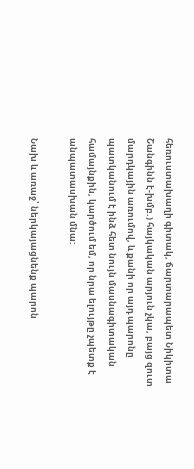հեռուստախաղի գիտակ, ճարտարապետ Նիկիտա Շանգինն է-խմբ.) հայկական արյուն չկա, բայց զուտ մարդկային առումով, և քանի որ այդ պարոնը պատկանում է ինձ հետ նույն մասնագիտական համայնքին, կարծում եմ, որ նրա ելույթը չպետք է անպատասխան մնա:

Նախ և առաջ՝ ներկայացնենք պարոն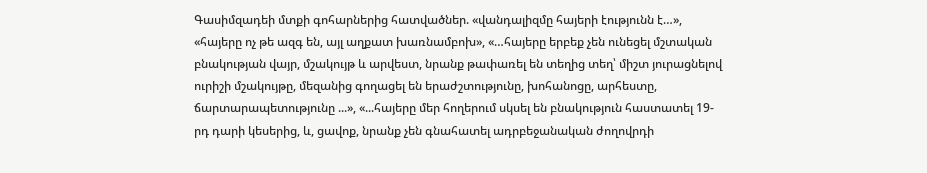Գասիմզադեի մտքի գոհարներից հատվածներ. «վանդալիզմը հայերի էությունն է…», «հայերը ոչ թե ազգ են, այլ աղքատ խառնամբոխ», «…հայերը երբեք չեն ունեցել մշտական բնակության վայր, մշակույթ և արվեստ, նրանք թափառել են տեղից տեղ՝ միշտ յուրացնելով ուրիշի մշակույթը, մեզանից գողացել են երաժշտությունը, խոհանոցը, արհեստը, ճարտարապետությունը ...», «...հայերը մեր հողերում սկսել են բնակություն հաստատել 19-րդ դարի կեսերից, և, ցավոք, նրանք չեն գնահատել ադրբեջանական ժողովրդի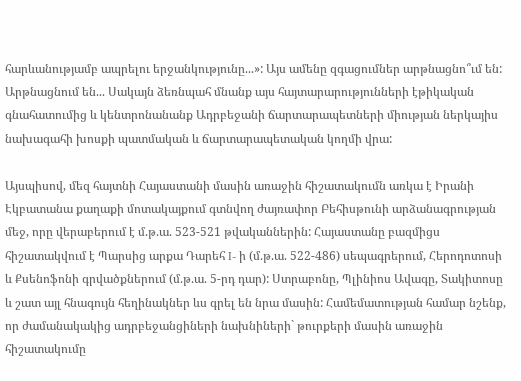հարևանությամբ ապրելու երջանկությունը...»: Այս ամենը զգացումներ արթնացնո՞ւմ են: Արթնացնում են... Սակայն ձեռնպահ մնանք այս հայտարարությունների էթիկական գնահատումից և կենտրոնանանք Ադրբեջանի ճարտարապետների միության ներկայիս նախագահի խոսքի պատմական և ճարտարապետական կողմի վրա:

Այսպիսով, մեզ հայտնի Հայաստանի մասին առաջին հիշատակումն առկա է Իրանի Էկբատանա քաղաքի մոտակայքում գտնվող ժայռափոր Բեհիսթունի արձանագրության մեջ, որը վերաբերում է մ.թ.ա. 523-521 թվականներին: Հայաստանը բազմիցս հիշատակվում է Պարսից արքա Դարեհ I- ի (մ.թ.ա. 522-486) սեպագրերում, Հերոդոտոսի և Քսենոֆոնի գրվածքներում (մ.թ.ա. 5-րդ դար): Ստրաբոնը, Պլինիոս Ավագը, Տակիտոսը և շատ այլ հնագույն հեղինակներ ևս գրել են նրա մասին: Համեմատության համար նշենք, որ ժամանակակից ադրբեջանցիների նախնիների` թուրքերի մասին առաջին հիշատակումը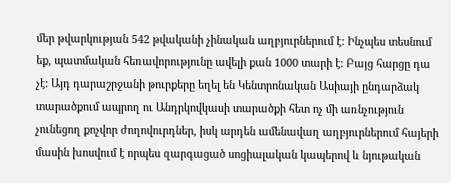մեր թվարկության 542 թվականի չինական աղբյուրներում է: Ինչպես տեսնում եք, պատմական հեռավորությունը ավելի քան 1000 տարի է: Բայց հարցը դա չէ: Այդ դարաշրջանի թուրքերը եղել են Կենտրոնական Ասիայի ընդարձակ տարածքում ապրող ու Անդրկովկասի տարածքի հետ ոչ մի առնչություն չունեցող քոչվոր ժողովուրդներ, իսկ արդեն ամենավաղ աղբյուրներում հայերի մասին խոսվում է որպես զարգացած սոցիալական կապերով և նյութական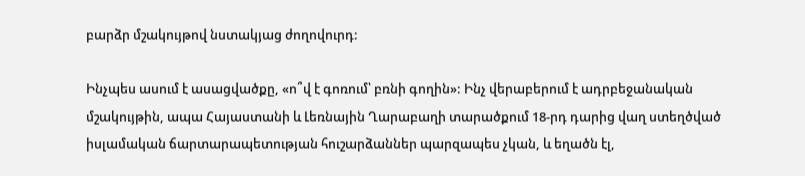բարձր մշակույթով նստակյաց ժողովուրդ:

Ինչպես ասում է ասացվածքը, «ո՞վ է գոռում՝ բռնի գողին»: Ինչ վերաբերում է ադրբեջանական մշակույթին, ապա Հայաստանի և Լեռնային Ղարաբաղի տարածքում 18-րդ դարից վաղ ստեղծված իսլամական ճարտարապետության հուշարձաններ պարզապես չկան, և եղածն էլ,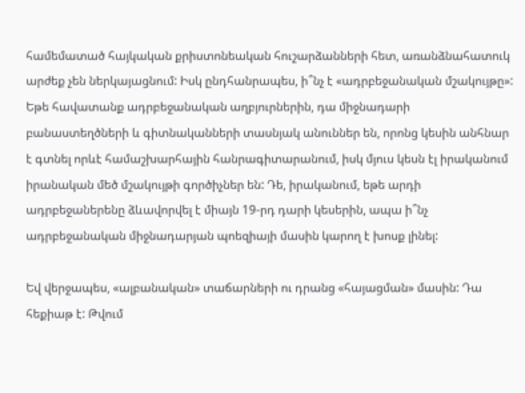համեմատած հայկական քրիստոնեական հուշարձանների հետ, առանձնահատուկ արժեք չեն ներկայացնում: Իսկ ընդհանրապես, ի՞նչ է «ադրբեջանական մշակույթը»: Եթե հավատանք ադրբեջանական աղբյուրներին, դա միջնադարի բանաստեղծների և գիտնականների տասնյակ անուններ են, որոնց կեսին անհնար է գտնել որևէ համաշխարհային հանրագիտարանում, իսկ մյուս կեսն էլ իրականում իրանական մեծ մշակույթի գործիչներ են: Դե, իրականում, եթե արդի ադրբեջաներենը ձևավորվել է միայն 19-րդ դարի կեսերին, ապա ի՞նչ ադրբեջանական միջնադարյան պոեզիայի մասին կարող է խոսք լինել:

Եվ վերջապես, «ալբանական» տաճարների ու դրանց «հայացման» մասին: Դա հեքիաթ է: Թվում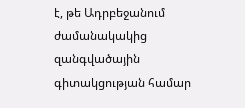է, թե Ադրբեջանում ժամանակակից զանգվածային գիտակցության համար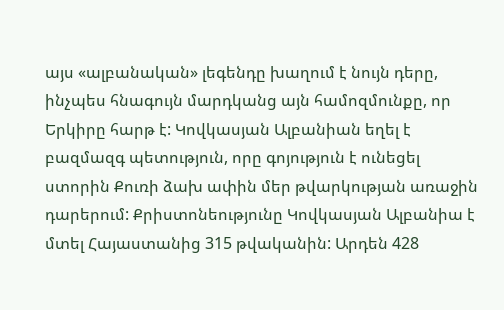այս «ալբանական» լեգենդը խաղում է նույն դերը, ինչպես հնագույն մարդկանց այն համոզմունքը, որ Երկիրը հարթ է: Կովկասյան Ալբանիան եղել է բազմազգ պետություն, որը գոյություն է ունեցել ստորին Քուռի ձախ ափին մեր թվարկության առաջին դարերում: Քրիստոնեությունը Կովկասյան Ալբանիա է մտել Հայաստանից 315 թվականին: Արդեն 428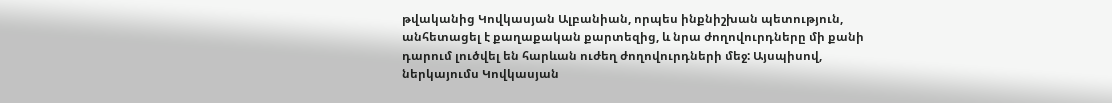թվականից Կովկասյան Ալբանիան, որպես ինքնիշխան պետություն, անհետացել է քաղաքական քարտեզից, և նրա ժողովուրդները մի քանի դարում լուծվել են հարևան ուժեղ ժողովուրդների մեջ: Այսպիսով, ներկայումս Կովկասյան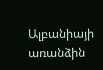Ալբանիայի առանձին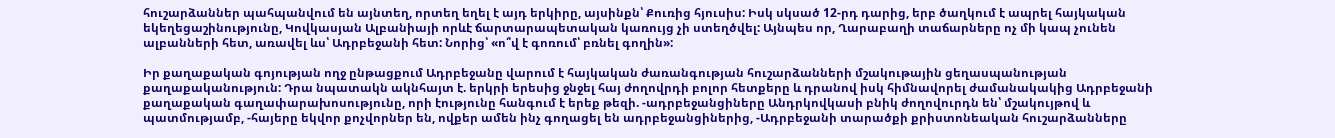հուշարձաններ պահպանվում են այնտեղ, որտեղ եղել է այդ երկիրը, այսինքն՝ Քուռից հյուսիս: Իսկ սկսած 12-րդ դարից, երբ ծաղկում է ապրել հայկական եկեղեցաշինությունը, Կովկասյան Ալբանիայի որևէ ճարտարապետական կառույց չի ստեղծվել: Այնպես որ, Ղարաբաղի տաճարները ոչ մի կապ չունեն ալբանների հետ, առավել ևս՝ Ադրբեջանի հետ: Նորից՝ «ո՞վ է գոռում՝ բռնել գողին»:

Իր քաղաքական գոյության ողջ ընթացքում Ադրբեջանը վարում է հայկական ժառանգության հուշարձանների մշակութային ցեղասպանության քաղաքականություն: Դրա նպատակն ակնհայտ է. երկրի երեսից ջնջել հայ ժողովրդի բոլոր հետքերը և դրանով իսկ հիմնավորել ժամանակակից Ադրբեջանի քաղաքական գաղափարախոսությունը, որի էությունը հանգում է երեք թեզի. -ադրբեջանցիները Անդրկովկասի բնիկ ժողովուրդն են՝ մշակույթով և պատմությամբ, -հայերը եկվոր քոչվորներ են, ովքեր ամեն ինչ գողացել են ադրբեջանցիներից, -Ադրբեջանի տարածքի քրիստոնեական հուշարձանները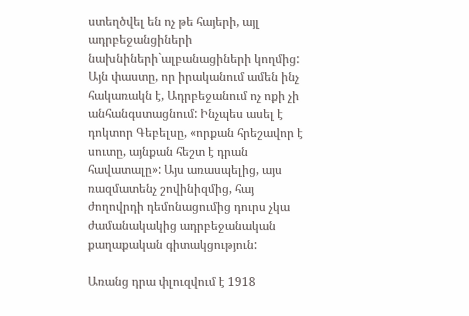ստեղծվել են ոչ թե հայերի, այլ ադրբեջանցիների նախնիների`ալբանացիների կողմից: Այն փաստը, որ իրականում ամեն ինչ հակառակն է, Ադրբեջանում ոչ ոքի չի անհանգստացնում: Ինչպես ասել է դոկտոր Գեբելսը, «որքան հրեշավոր է սուտը, այնքան հեշտ է դրան հավատալը»: Այս առասպելից, այս ռազմատենչ շովինիզմից, հայ ժողովրդի դեմոնացումից դուրս չկա ժամանակակից ադրբեջանական քաղաքական գիտակցություն:

Առանց դրա փլուզվում է 1918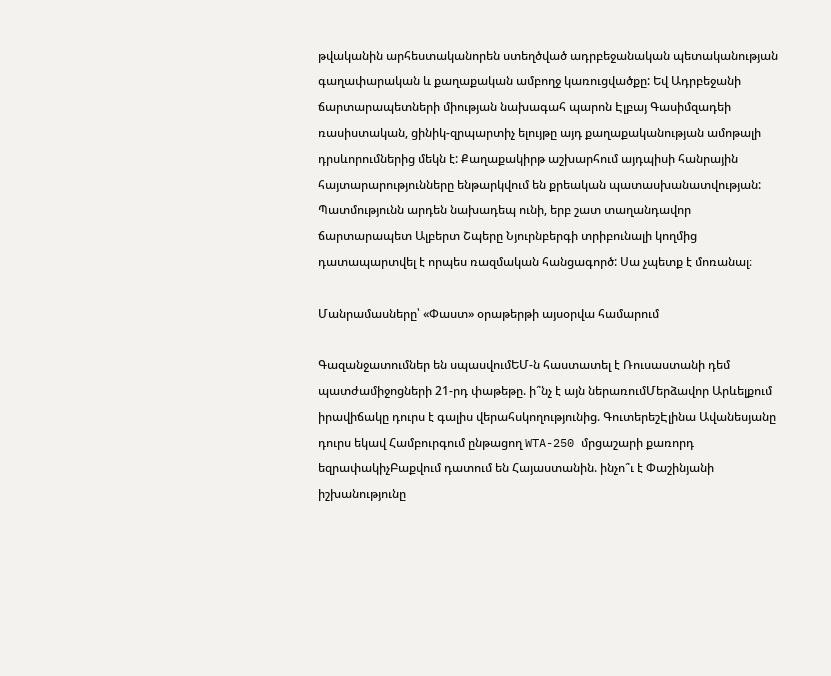թվականին արհեստականորեն ստեղծված ադրբեջանական պետականության գաղափարական և քաղաքական ամբողջ կառուցվածքը: Եվ Ադրբեջանի ճարտարապետների միության նախագահ պարոն Էլբայ Գասիմզադեի ռասիստական, ցինիկ-զրպարտիչ ելույթը այդ քաղաքականության ամոթալի դրսևորումներից մեկն է: Քաղաքակիրթ աշխարհում այդպիսի հանրային հայտարարությունները ենթարկվում են քրեական պատասխանատվության: Պատմությունն արդեն նախադեպ ունի, երբ շատ տաղանդավոր ճարտարապետ Ալբերտ Շպերը Նյուրնբերգի տրիբունալի կողմից դատապարտվել է որպես ռազմական հանցագործ: Սա չպետք է մոռանալ։

Մանրամասները՝ «Փաստ» օրաթերթի այսօրվա համարում

Գազանջատումներ են սպասվումԵՄ-ն հաստատել է Ռուսաստանի դեմ պատժամիջոցների 21-րդ փաթեթը. ի՞նչ է այն ներառումՄերձավոր Արևելքում իրավիճակը դուրս է գալիս վերահսկողությունից. ԳուտերեշԷլինա Ավանեսյանը դուրս եկավ Համբուրգում ընթացող WTA-250 մրցաշարի քառորդ եզրափակիչԲաքվում դատում են Հայաստանին. ինչո՞ւ է Փաշինյանի իշխանությունը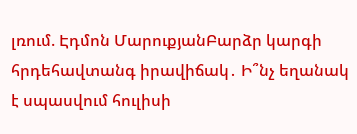լռում. Էդմոն ՄարուքյանԲարձր կարգի հրդեհավտանգ իրավիճակ․ Ի՞նչ եղանակ է սպասվում հուլիսի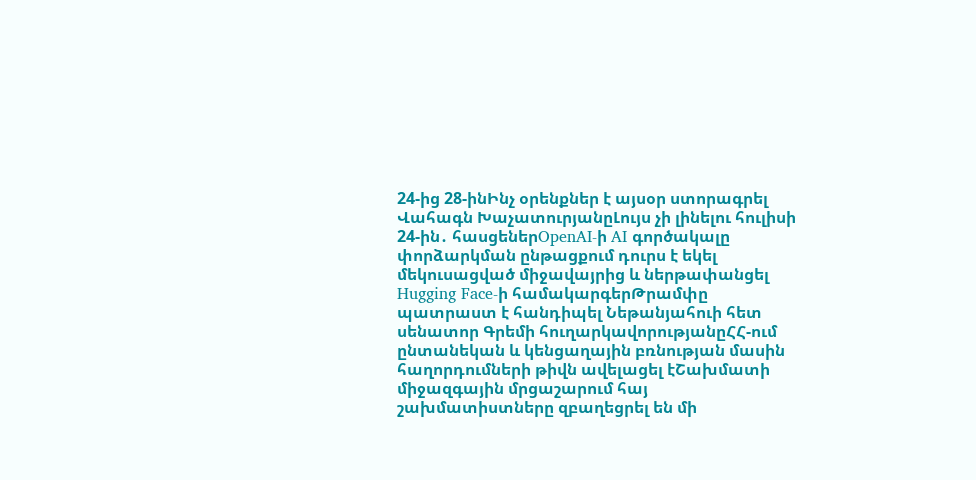24-ից 28-ինԻնչ օրենքներ է այսօր ստորագրել Վահագն ԽաչատուրյանըԼույս չի լինելու հուլիսի 24-ին․ հասցեներOpenAI-ի AI գործակալը փորձարկման ընթացքում դուրս է եկել մեկուսացված միջավայրից և ներթափանցել Hugging Face-ի համակարգերԹրամփը պատրաստ է հանդիպել Նեթանյահուի հետ սենատոր Գրեմի հուղարկավորությանըՀՀ-ում ընտանեկան և կենցաղային բռնության մասին հաղորդումների թիվն ավելացել էՇախմատի միջազգային մրցաշարում հայ շախմատիստները զբաղեցրել են մի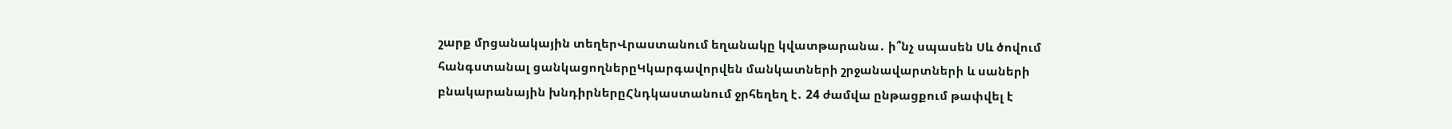շարք մրցանակային տեղերՎրաստանում եղանակը կվատթարանա․ ի՞նչ սպասեն Սև ծովում հանգստանալ ցանկացողներըԿկարգավորվեն մանկատների շրջանավարտների և սաների բնակարանային խնդիրներըՀնդկաստանում ջրհեղեղ է․ 24 ժամվա ընթացքում թափվել է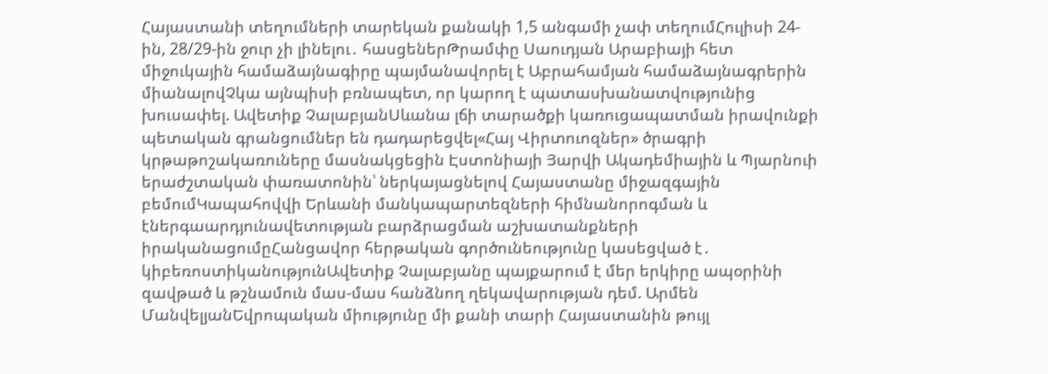Հայաստանի տեղումների տարեկան քանակի 1,5 անգամի չափ տեղումՀուլիսի 24-ին, 28/29-ին ջուր չի լինելու․ հասցեներԹրամփը Սաուդյան Արաբիայի հետ միջուկային համաձայնագիրը պայմանավորել է Աբրահամյան համաձայնագրերին միանալովՉկա այնպիսի բռնապետ, որ կարող է պատասխանատվությունից խուսափել. Ավետիք ՉալաբյանՍևանա լճի տարածքի կառուցապատման իրավունքի պետական գրանցումներ են դադարեցվել«Հայ Վիրտուոզներ» ծրագրի կրթաթոշակառուները մասնակցեցին Էստոնիայի Յարվի Ակադեմիային և Պյարնուի երաժշտական փառատոնին՝ ներկայացնելով Հայաստանը միջազգային բեմումԿապահովվի Երևանի մանկապարտեզների հիմնանորոգման և էներգաարդյունավետության բարձրացման աշխատանքների իրականացումըՀանցավոր հերթական գործունեությունը կասեցված է․ կիբեռոստիկանությունԱվետիք Չալաբյանը պայքարում է մեր երկիրը ապօրինի զավթած և թշնամուն մաս-մաս հանձնող ղեկավարության դեմ. Արմեն ՄանվելյանԵվրոպական միությունը մի քանի տարի Հայաստանին թույլ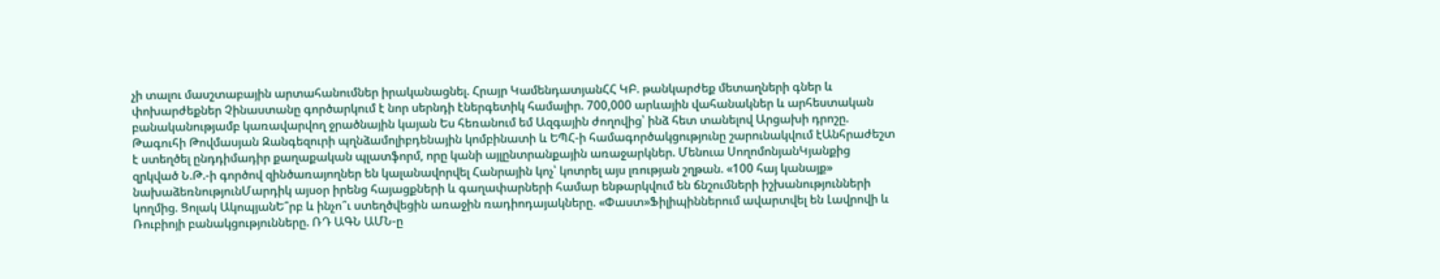չի տալու մասշտաբային արտահանումներ իրականացնել. Հրայր ԿամենդատյանՀՀ ԿԲ. թանկարժեք մետաղների գներ և փոխարժեքներ Չինաստանը գործարկում է նոր սերնդի էներգետիկ համալիր. 700,000 արևային վահանակներ և արհեստական բանականությամբ կառավարվող ջրածնային կայան Ես հեռանում եմ Ազգային ժողովից՝ ինձ հետ տանելով Արցախի դրոշը. Թագուհի Թովմասյան Զանգեզուրի պղնձամոլիբդենային կոմբինատի և ԵՊՀ-ի համագործակցությունը շարունակվում էԱնհրաժեշտ է ստեղծել ընդդիմադիր քաղաքական պլատֆորմ, որը կանի այլընտրանքային առաջարկներ. Մենուա ՍողոմոնյանԿյանքից զրկված Ն.Թ.-ի գործով զինծառայողներ են կալանավորվել Հանրային կոչ՝ կոտրել այս լռության շղթան. «100 հայ կանայք» նախաձեռնությունՄարդիկ այսօր իրենց հայացքների և գաղափարների համար ենթարկվում են ճնշումների իշխանությունների կողմից. Ցոլակ ԱկոպյանԵ՞րբ և ինչո՞ւ ստեղծվեցին առաջին ռադիոդայակները. «Փաստ»Ֆիլիպիններում ավարտվել են Լավրովի և Ռուբիոյի բանակցությունները. ՌԴ ԱԳՆ ԱՄՆ-ը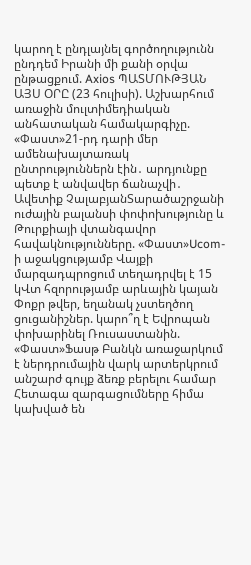կարող է ընդլայնել գործողությունն ընդդեմ Իրանի մի քանի օրվա ընթացքում. Axios ՊԱՏՄՈՒԹՅԱՆ ԱՅՍ ՕՐԸ (23 հուլիսի). Աշխարհում առաջին մուլտիմեդիական անհատական համակարգիչը. «Փաստ»21-րդ դարի մեր ամենախայտառակ ընտրություններն էին․ արդյունքը պետք է անվավեր ճանաչվի․ Ավետիք ՉալաբյանՏարածաշրջանի ուժային բալանսի փոփոխությունը և Թուրքիայի վտանգավոր հավակնությունները. «Փաստ»Ucom-ի աջակցությամբ Վայքի մարզադպրոցում տեղադրվել է 15 կՎտ հզորությամբ արևային կայան Փոքր թվեր, եղանակ չստեղծող ցուցանիշներ. կարո՞ղ է Եվրոպան փոխարինել Ռուսաստանին. «Փաստ»Ֆասթ Բանկն առաջարկում է ներդրումային վարկ արտերկրում անշարժ գույք ձեռք բերելու համար Հետագա զարգացումները հիմա կախված են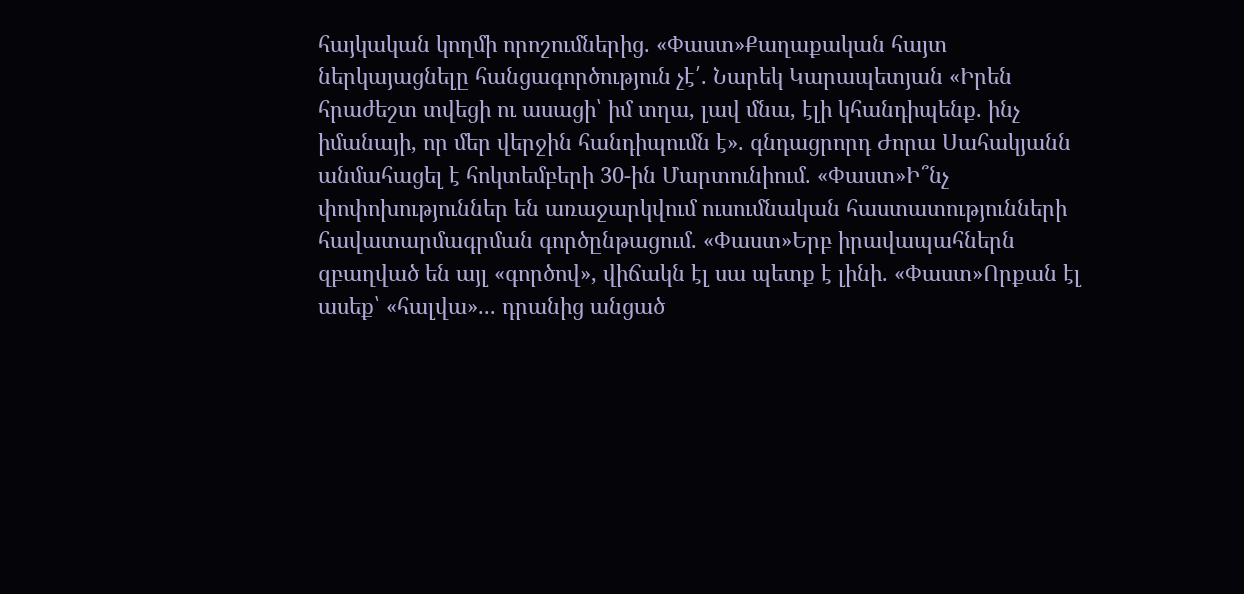հայկական կողմի որոշումներից. «Փաստ»Քաղաքական հայտ ներկայացնելը հանցագործություն չէ՛. Նարեկ Կարապետյան «Իրեն հրաժեշտ տվեցի ու ասացի՝ իմ տղա, լավ մնա, էլի կհանդիպենք. ինչ իմանայի, որ մեր վերջին հանդիպումն է». գնդացրորդ Ժորա Սահակյանն անմահացել է հոկտեմբերի 30-ին Մարտունիում. «Փաստ»Ի՞նչ փոփոխություններ են առաջարկվում ուսումնական հաստատությունների հավատարմագրման գործընթացում. «Փաստ»Երբ իրավապահներն զբաղված են այլ «գործով», վիճակն էլ սա պետք է լինի. «Փաստ»Որքան էլ ասեք՝ «հալվա»... դրանից անցած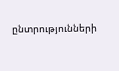ընտրությունների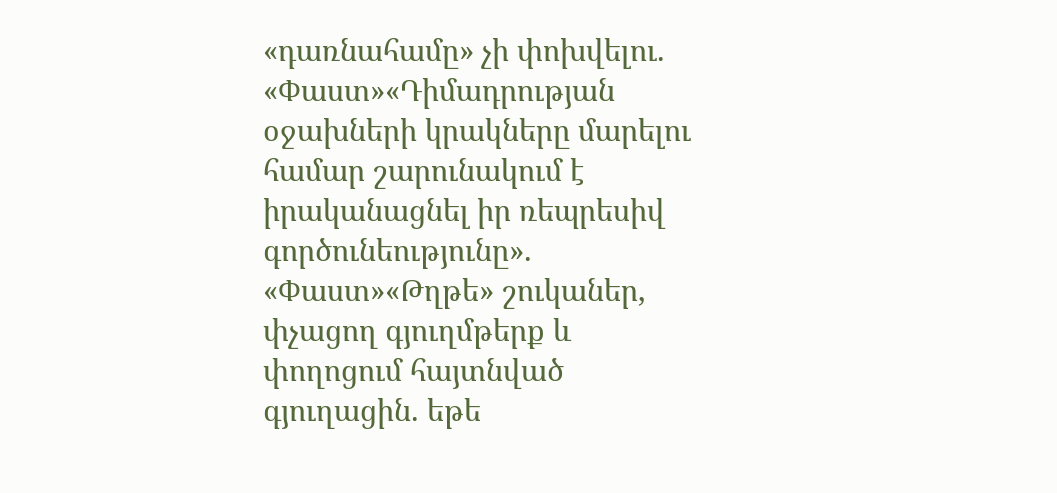«դառնահամը» չի փոխվելու. «Փաստ»«Դիմադրության օջախների կրակները մարելու համար շարունակում է իրականացնել իր ռեպրեսիվ գործունեությունը». «Փաստ»«Թղթե» շուկաներ, փչացող գյուղմթերք և փողոցում հայտնված գյուղացին. եթե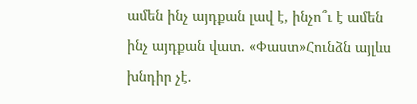ամեն ինչ այդքան լավ է, ինչո՞ւ է ամեն ինչ այդքան վատ. «Փաստ»Հունձն այլևս խնդիր չէ.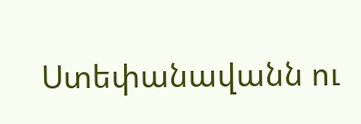Ստեփանավանն ու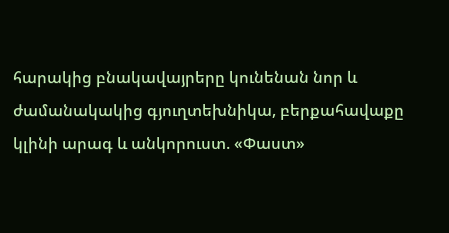հարակից բնակավայրերը կունենան նոր և ժամանակակից գյուղտեխնիկա, բերքահավաքը կլինի արագ և անկորուստ. «Փաստ»